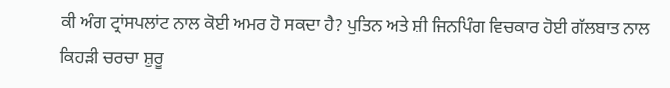ਕੀ ਅੰਗ ਟ੍ਰਾਂਸਪਲਾਂਟ ਨਾਲ ਕੋਈ ਅਮਰ ਹੋ ਸਕਦਾ ਹੈ? ਪੁਤਿਨ ਅਤੇ ਸ਼ੀ ਜਿਨਪਿੰਗ ਵਿਚਕਾਰ ਹੋਈ ਗੱਲਬਾਤ ਨਾਲ ਕਿਹੜੀ ਚਰਚਾ ਸ਼ੁਰੂ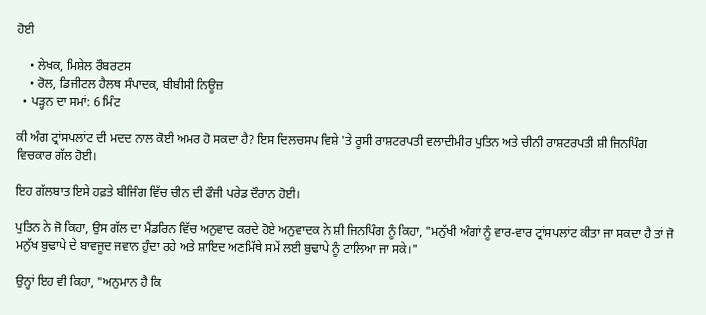ਹੋਈ

    • ਲੇਖਕ, ਮਿਸ਼ੇਲ ਰੌਬਰਟਸ
    • ਰੋਲ, ਡਿਜੀਟਲ ਹੈਲਥ ਸੰਪਾਦਕ, ਬੀਬੀਸੀ ਨਿਊਜ਼
  • ਪੜ੍ਹਨ ਦਾ ਸਮਾਂ: 6 ਮਿੰਟ

ਕੀ ਅੰਗ ਟ੍ਰਾਂਸਪਲਾਂਟ ਦੀ ਮਦਦ ਨਾਲ ਕੋਈ ਅਮਰ ਹੋ ਸਕਦਾ ਹੈ? ਇਸ ਦਿਲਚਸਪ ਵਿਸ਼ੇ 'ਤੇ ਰੂਸੀ ਰਾਸ਼ਟਰਪਤੀ ਵਲਾਦੀਮੀਰ ਪੁਤਿਨ ਅਤੇ ਚੀਨੀ ਰਾਸ਼ਟਰਪਤੀ ਸ਼ੀ ਜਿਨਪਿੰਗ ਵਿਚਕਾਰ ਗੱਲ ਹੋਈ।

ਇਹ ਗੱਲਬਾਤ ਇਸੇ ਹਫ਼ਤੇ ਬੀਜਿੰਗ ਵਿੱਚ ਚੀਨ ਦੀ ਫੌਜੀ ਪਰੇਡ ਦੌਰਾਨ ਹੋਈ।

ਪੁਤਿਨ ਨੇ ਜੋ ਕਿਹਾ, ਉਸ ਗੱਲ ਦਾ ਮੈਂਡਰਿਨ ਵਿੱਚ ਅਨੁਵਾਦ ਕਰਦੇ ਹੋਏ ਅਨੁਵਾਦਕ ਨੇ ਸ਼ੀ ਜਿਨਪਿੰਗ ਨੂੰ ਕਿਹਾ, "ਮਨੁੱਖੀ ਅੰਗਾਂ ਨੂੰ ਵਾਰ-ਵਾਰ ਟ੍ਰਾਂਸਪਲਾਂਟ ਕੀਤਾ ਜਾ ਸਕਦਾ ਹੈ ਤਾਂ ਜੋ ਮਨੁੱਖ ਬੁਢਾਪੇ ਦੇ ਬਾਵਜੂਦ ਜਵਾਨ ਹੁੰਦਾ ਰਹੇ ਅਤੇ ਸ਼ਾਇਦ ਅਣਮਿੱਥੇ ਸਮੇਂ ਲਈ ਬੁਢਾਪੇ ਨੂੰ ਟਾਲਿਆ ਜਾ ਸਕੇ।"

ਉਨ੍ਹਾਂ ਇਹ ਵੀ ਕਿਹਾ, "ਅਨੁਮਾਨ ਹੈ ਕਿ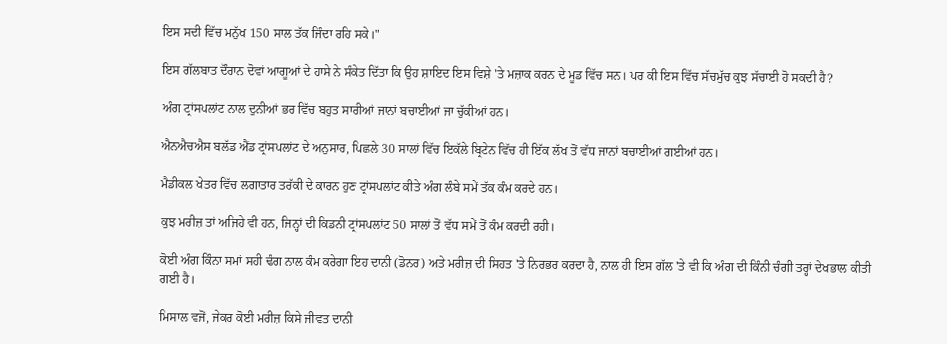ਇਸ ਸਦੀ ਵਿੱਚ ਮਨੁੱਖ 150 ਸਾਲ ਤੱਕ ਜਿੰਦਾ ਰਹਿ ਸਕੇ।"

ਇਸ ਗੱਲਬਾਤ ਦੌਰਾਨ ਦੋਵਾਂ ਆਗੂਆਂ ਦੇ ਹਾਸੇ ਨੇ ਸੰਕੇਤ ਦਿੱਤਾ ਕਿ ਉਹ ਸ਼ਾਇਦ ਇਸ ਵਿਸ਼ੇ 'ਤੇ ਮਜ਼ਾਕ ਕਰਨ ਦੇ ਮੂਡ ਵਿੱਚ ਸਨ। ਪਰ ਕੀ ਇਸ ਵਿੱਚ ਸੱਚਮੁੱਚ ਕੁਝ ਸੱਚਾਈ ਹੋ ਸਕਦੀ ਹੈ?

ਅੰਗ ਟ੍ਰਾਂਸਪਲਾਂਟ ਨਾਲ ਦੁਨੀਆਂ ਭਰ ਵਿੱਚ ਬਹੁਤ ਸਾਰੀਆਂ ਜਾਨਾਂ ਬਚਾਈਆਂ ਜਾ ਚੁੱਕੀਆਂ ਹਨ।

ਐਨਐਚਐਸ ਬਲੱਡ ਐਂਡ ਟ੍ਰਾਂਸਪਲਾਂਟ ਦੇ ਅਨੁਸਾਰ, ਪਿਛਲੇ 30 ਸਾਲਾਂ ਵਿੱਚ ਇਕੱਲੇ ਬ੍ਰਿਟੇਨ ਵਿੱਚ ਹੀ ਇੱਕ ਲੱਖ ਤੋਂ ਵੱਧ ਜਾਨਾਂ ਬਚਾਈਆਂ ਗਈਆਂ ਹਨ।

ਮੈਡੀਕਲ ਖੇਤਰ ਵਿੱਚ ਲਗਾਤਾਰ ਤਰੱਕੀ ਦੇ ਕਾਰਨ ਹੁਣ ਟ੍ਰਾਂਸਪਲਾਂਟ ਕੀਤੇ ਅੰਗ ਲੰਬੇ ਸਮੇਂ ਤੱਕ ਕੰਮ ਕਰਦੇ ਹਨ।

ਕੁਝ ਮਰੀਜ਼ ਤਾਂ ਅਜਿਹੇ ਵੀ ਹਨ, ਜਿਨ੍ਹਾਂ ਦੀ ਕਿਡਨੀ ਟ੍ਰਾਂਸਪਲਾਂਟ 50 ਸਾਲਾਂ ਤੋਂ ਵੱਧ ਸਮੇਂ ਤੋਂ ਕੰਮ ਕਰਦੀ ਰਹੀ।

ਕੋਈ ਅੰਗ ਕਿੰਨਾ ਸਮਾਂ ਸਹੀ ਢੰਗ ਨਾਲ ਕੰਮ ਕਰੇਗਾ ਇਹ ਦਾਨੀ (ਡੋਨਰ) ਅਤੇ ਮਰੀਜ਼ ਦੀ ਸਿਹਤ 'ਤੇ ਨਿਰਭਰ ਕਰਦਾ ਹੈ, ਨਾਲ ਹੀ ਇਸ ਗੱਲ 'ਤੇ ਵੀ ਕਿ ਅੰਗ ਦੀ ਕਿੰਨੀ ਚੰਗੀ ਤਰ੍ਹਾਂ ਦੇਖਭਾਲ ਕੀਤੀ ਗਈ ਹੈ।

ਮਿਸਾਲ ਵਜੋਂ, ਜੇਕਰ ਕੋਈ ਮਰੀਜ਼ ਕਿਸੇ ਜੀਵਤ ਦਾਨੀ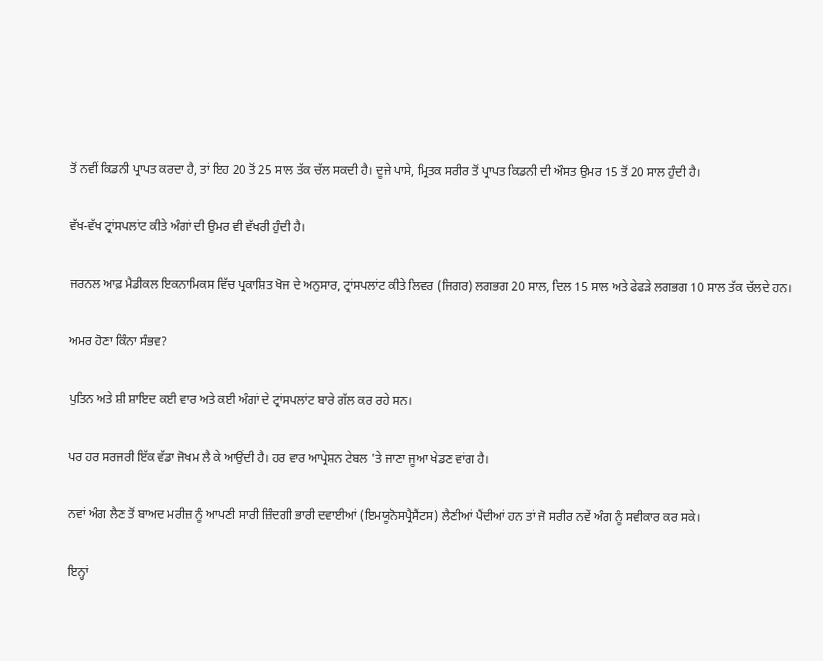ਤੋਂ ਨਵੀਂ ਕਿਡਨੀ ਪ੍ਰਾਪਤ ਕਰਦਾ ਹੈ, ਤਾਂ ਇਹ 20 ਤੋਂ 25 ਸਾਲ ਤੱਕ ਚੱਲ ਸਕਦੀ ਹੈ। ਦੂਜੇ ਪਾਸੇ, ਮ੍ਰਿਤਕ ਸਰੀਰ ਤੋਂ ਪ੍ਰਾਪਤ ਕਿਡਨੀ ਦੀ ਔਸਤ ਉਮਰ 15 ਤੋਂ 20 ਸਾਲ ਹੁੰਦੀ ਹੈ।

ਵੱਖ-ਵੱਖ ਟ੍ਰਾਂਸਪਲਾਂਟ ਕੀਤੇ ਅੰਗਾਂ ਦੀ ਉਮਰ ਵੀ ਵੱਖਰੀ ਹੁੰਦੀ ਹੈ।

ਜਰਨਲ ਆਫ਼ ਮੈਡੀਕਲ ਇਕਨਾਮਿਕਸ ਵਿੱਚ ਪ੍ਰਕਾਸ਼ਿਤ ਖੋਜ ਦੇ ਅਨੁਸਾਰ, ਟ੍ਰਾਂਸਪਲਾਂਟ ਕੀਤੇ ਲਿਵਰ (ਜਿਗਰ) ਲਗਭਗ 20 ਸਾਲ, ਦਿਲ 15 ਸਾਲ ਅਤੇ ਫੇਫੜੇ ਲਗਭਗ 10 ਸਾਲ ਤੱਕ ਚੱਲਦੇ ਹਨ।

ਅਮਰ ਹੋਣਾ ਕਿੰਨਾ ਸੰਭਵ?

ਪੁਤਿਨ ਅਤੇ ਸ਼ੀ ਸ਼ਾਇਦ ਕਈ ਵਾਰ ਅਤੇ ਕਈ ਅੰਗਾਂ ਦੇ ਟ੍ਰਾਂਸਪਲਾਂਟ ਬਾਰੇ ਗੱਲ ਕਰ ਰਹੇ ਸਨ।

ਪਰ ਹਰ ਸਰਜਰੀ ਇੱਕ ਵੱਡਾ ਜੋਖਮ ਲੈ ਕੇ ਆਉਂਦੀ ਹੈ। ਹਰ ਵਾਰ ਆਪ੍ਰੇਸ਼ਨ ਟੇਬਲ 'ਤੇ ਜਾਣਾ ਜੂਆ ਖੇਡਣ ਵਾਂਗ ਹੈ।

ਨਵਾਂ ਅੰਗ ਲੈਣ ਤੋਂ ਬਾਅਦ ਮਰੀਜ਼ ਨੂੰ ਆਪਣੀ ਸਾਰੀ ਜ਼ਿੰਦਗੀ ਭਾਰੀ ਦਵਾਈਆਂ (ਇਮਯੂਨੋਸਪ੍ਰੈਸੈਂਟਸ) ਲੈਣੀਆਂ ਪੈਂਦੀਆਂ ਹਨ ਤਾਂ ਜੋ ਸਰੀਰ ਨਵੇਂ ਅੰਗ ਨੂੰ ਸਵੀਕਾਰ ਕਰ ਸਕੇ।

ਇਨ੍ਹਾਂ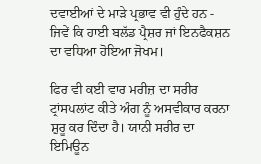ਦਵਾਈਆਂ ਦੇ ਮਾੜੇ ਪ੍ਰਭਾਵ ਵੀ ਹੁੰਦੇ ਹਨ - ਜਿਵੇਂ ਕਿ ਹਾਈ ਬਲੱਡ ਪ੍ਰੈਸ਼ਰ ਜਾਂ ਇਨਫੈਕਸ਼ਨ ਦਾ ਵਧਿਆ ਹੋਇਆ ਜੋਖਮ।

ਫਿਰ ਵੀ ਕਈ ਵਾਰ ਮਰੀਜ਼ ਦਾ ਸਰੀਰ ਟ੍ਰਾਂਸਪਲਾਂਟ ਕੀਤੇ ਅੰਗ ਨੂੰ ਅਸਵੀਕਾਰ ਕਰਨਾ ਸ਼ੁਰੂ ਕਰ ਦਿੰਦਾ ਹੈ। ਯਾਨੀ ਸਰੀਰ ਦਾ ਇਮਿਊਨ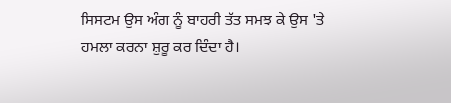ਸਿਸਟਮ ਉਸ ਅੰਗ ਨੂੰ ਬਾਹਰੀ ਤੱਤ ਸਮਝ ਕੇ ਉਸ 'ਤੇ ਹਮਲਾ ਕਰਨਾ ਸ਼ੁਰੂ ਕਰ ਦਿੰਦਾ ਹੈ।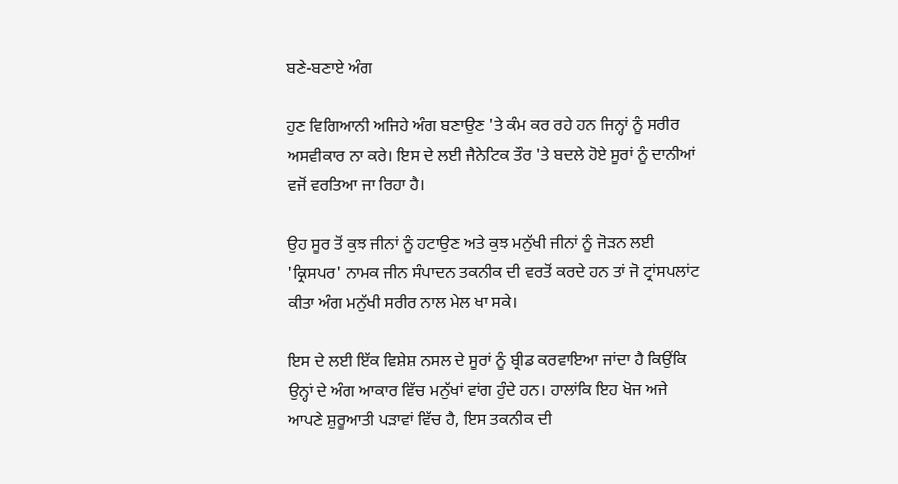ਬਣੇ-ਬਣਾਏ ਅੰਗ

ਹੁਣ ਵਿਗਿਆਨੀ ਅਜਿਹੇ ਅੰਗ ਬਣਾਉਣ 'ਤੇ ਕੰਮ ਕਰ ਰਹੇ ਹਨ ਜਿਨ੍ਹਾਂ ਨੂੰ ਸਰੀਰ ਅਸਵੀਕਾਰ ਨਾ ਕਰੇ। ਇਸ ਦੇ ਲਈ ਜੈਨੇਟਿਕ ਤੌਰ 'ਤੇ ਬਦਲੇ ਹੋਏ ਸੂਰਾਂ ਨੂੰ ਦਾਨੀਆਂ ਵਜੋਂ ਵਰਤਿਆ ਜਾ ਰਿਹਾ ਹੈ।

ਉਹ ਸੂਰ ਤੋਂ ਕੁਝ ਜੀਨਾਂ ਨੂੰ ਹਟਾਉਣ ਅਤੇ ਕੁਝ ਮਨੁੱਖੀ ਜੀਨਾਂ ਨੂੰ ਜੋੜਨ ਲਈ 'ਕ੍ਰਿਸਪਰ' ਨਾਮਕ ਜੀਨ ਸੰਪਾਦਨ ਤਕਨੀਕ ਦੀ ਵਰਤੋਂ ਕਰਦੇ ਹਨ ਤਾਂ ਜੋ ਟ੍ਰਾਂਸਪਲਾਂਟ ਕੀਤਾ ਅੰਗ ਮਨੁੱਖੀ ਸਰੀਰ ਨਾਲ ਮੇਲ ਖਾ ਸਕੇ।

ਇਸ ਦੇ ਲਈ ਇੱਕ ਵਿਸ਼ੇਸ਼ ਨਸਲ ਦੇ ਸੂਰਾਂ ਨੂੰ ਬ੍ਰੀਡ ਕਰਵਾਇਆ ਜਾਂਦਾ ਹੈ ਕਿਉਂਕਿ ਉਨ੍ਹਾਂ ਦੇ ਅੰਗ ਆਕਾਰ ਵਿੱਚ ਮਨੁੱਖਾਂ ਵਾਂਗ ਹੁੰਦੇ ਹਨ। ਹਾਲਾਂਕਿ ਇਹ ਖੋਜ ਅਜੇ ਆਪਣੇ ਸ਼ੁਰੂਆਤੀ ਪੜਾਵਾਂ ਵਿੱਚ ਹੈ, ਇਸ ਤਕਨੀਕ ਦੀ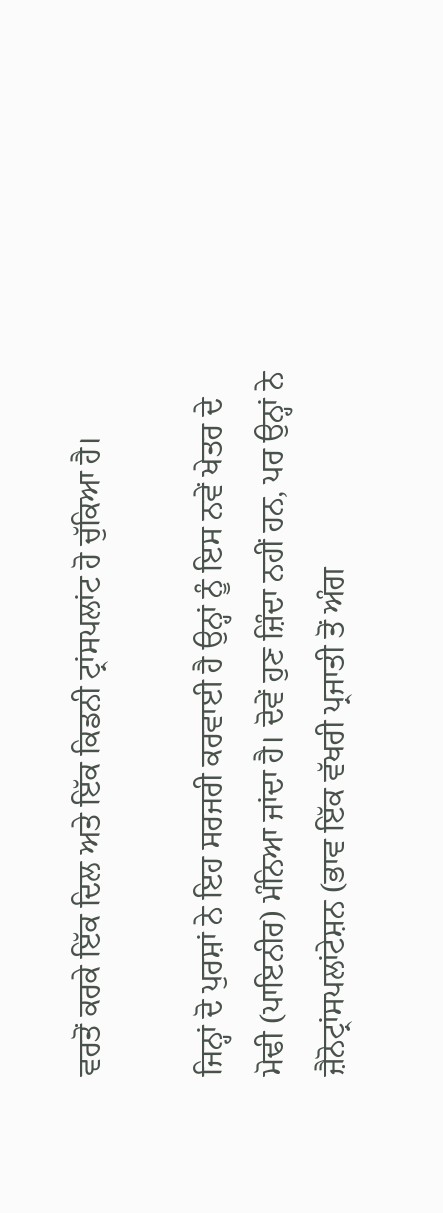ਵਰਤੋਂ ਕਰਕੇ ਇੱਕ ਦਿਲ ਅਤੇ ਇੱਕ ਕਿਡਨੀ ਟ੍ਰਾਂਸਪਲਾਂਟ ਹੋ ਚੁੱਕਿਆ ਹੈ।

ਜਿਨ੍ਹਾਂ ਦੋ ਪੁਰਸ਼ਾਂ ਨੇ ਇਹ ਸਰਜਰੀ ਕਰਵਾਈ ਹੈ ਉਨ੍ਹਾਂ ਨੂੰ ਇਸ ਨਵੇਂ ਖੇਤਰ ਦੇ ਮੋਢੀ (ਪਾਇਨੀਰ) ਮੰਨਿਆ ਜਾਂਦਾ ਹੈ। ਦੋਵੇਂ ਹੁਣ ਜ਼ਿੰਦਾ ਨਹੀਂ ਹਨ, ਪਰ ਉਨ੍ਹਾਂ ਨੇ ਜ਼ੈਨੋਟ੍ਰਾਂਸਪਲਾਂਟੇਸ਼ਨ (ਭਾਵ ਇੱਕ ਵੱਖਰੀ ਪ੍ਰਜਾਤੀ ਤੋਂ ਅੰਗ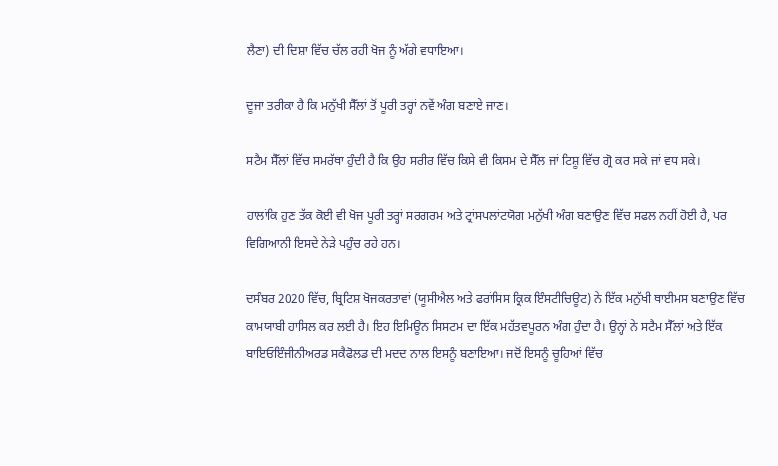ਲੈਣਾ) ਦੀ ਦਿਸ਼ਾ ਵਿੱਚ ਚੱਲ ਰਹੀ ਖੋਜ ਨੂੰ ਅੱਗੇ ਵਧਾਇਆ।

ਦੂਜਾ ਤਰੀਕਾ ਹੈ ਕਿ ਮਨੁੱਖੀ ਸੈੱਲਾਂ ਤੋਂ ਪੂਰੀ ਤਰ੍ਹਾਂ ਨਵੇਂ ਅੰਗ ਬਣਾਏ ਜਾਣ।

ਸਟੈਮ ਸੈੱਲਾਂ ਵਿੱਚ ਸਮਰੱਥਾ ਹੁੰਦੀ ਹੈ ਕਿ ਉਹ ਸਰੀਰ ਵਿੱਚ ਕਿਸੇ ਵੀ ਕਿਸਮ ਦੇ ਸੈੱਲ ਜਾਂ ਟਿਸ਼ੂ ਵਿੱਚ ਗ੍ਰੋ ਕਰ ਸਕੇ ਜਾਂ ਵਧ ਸਕੇ।

ਹਾਲਾਂਕਿ ਹੁਣ ਤੱਕ ਕੋਈ ਵੀ ਖੋਜ ਪੂਰੀ ਤਰ੍ਹਾਂ ਸਰਗਰਮ ਅਤੇ ਟ੍ਰਾਂਸਪਲਾਂਟਯੋਗ ਮਨੁੱਖੀ ਅੰਗ ਬਣਾਉਣ ਵਿੱਚ ਸਫਲ ਨਹੀਂ ਹੋਈ ਹੈ, ਪਰ ਵਿਗਿਆਨੀ ਇਸਦੇ ਨੇੜੇ ਪਹੁੰਚ ਰਹੇ ਹਨ।

ਦਸੰਬਰ 2020 ਵਿੱਚ, ਬ੍ਰਿਟਿਸ਼ ਖੋਜਕਰਤਾਵਾਂ (ਯੂਸੀਐਲ ਅਤੇ ਫਰਾਂਸਿਸ ਕ੍ਰਿਕ ਇੰਸਟੀਚਿਊਟ) ਨੇ ਇੱਕ ਮਨੁੱਖੀ ਥਾਈਮਸ ਬਣਾਉਣ ਵਿੱਚ ਕਾਮਯਾਬੀ ਹਾਸਿਲ ਕਰ ਲਈ ਹੈ। ਇਹ ਇਮਿਊਨ ਸਿਸਟਮ ਦਾ ਇੱਕ ਮਹੱਤਵਪੂਰਨ ਅੰਗ ਹੁੰਦਾ ਹੈ। ਉਨ੍ਹਾਂ ਨੇ ਸਟੈਮ ਸੈੱਲਾਂ ਅਤੇ ਇੱਕ ਬਾਇਓਇੰਜੀਨੀਅਰਡ ਸਕੈਫੋਲਡ ਦੀ ਮਦਦ ਨਾਲ ਇਸਨੂੰ ਬਣਾਇਆ। ਜਦੋਂ ਇਸਨੂੰ ਚੂਹਿਆਂ ਵਿੱਚ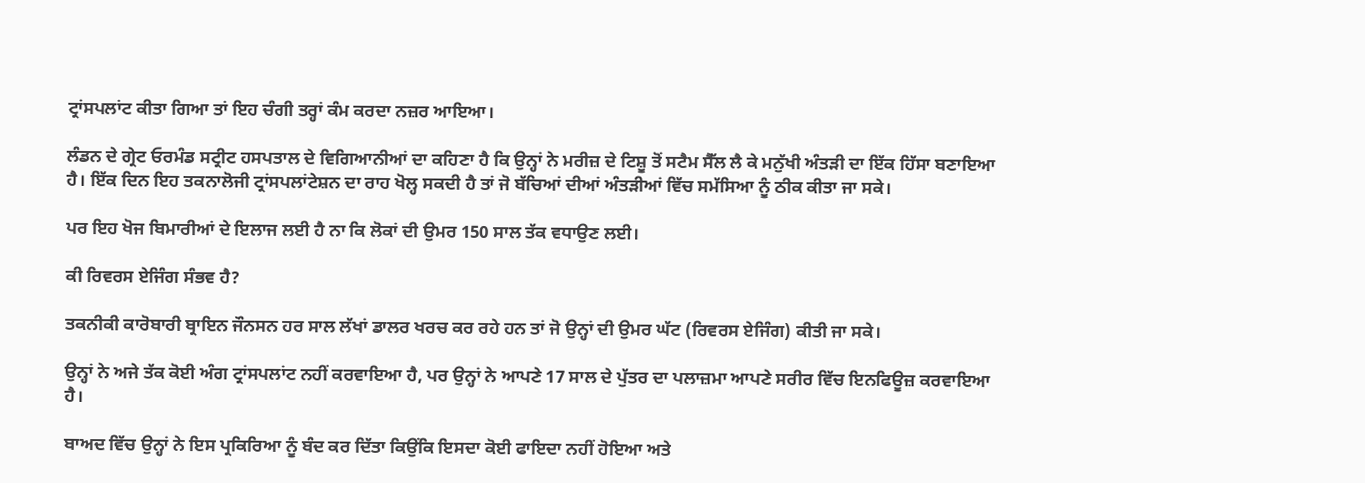ਟ੍ਰਾਂਸਪਲਾਂਟ ਕੀਤਾ ਗਿਆ ਤਾਂ ਇਹ ਚੰਗੀ ਤਰ੍ਹਾਂ ਕੰਮ ਕਰਦਾ ਨਜ਼ਰ ਆਇਆ।

ਲੰਡਨ ਦੇ ਗ੍ਰੇਟ ਓਰਮੰਡ ਸਟ੍ਰੀਟ ਹਸਪਤਾਲ ਦੇ ਵਿਗਿਆਨੀਆਂ ਦਾ ਕਹਿਣਾ ਹੈ ਕਿ ਉਨ੍ਹਾਂ ਨੇ ਮਰੀਜ਼ ਦੇ ਟਿਸ਼ੂ ਤੋਂ ਸਟੈਮ ਸੈੱਲ ਲੈ ਕੇ ਮਨੁੱਖੀ ਅੰਤੜੀ ਦਾ ਇੱਕ ਹਿੱਸਾ ਬਣਾਇਆ ਹੈ। ਇੱਕ ਦਿਨ ਇਹ ਤਕਨਾਲੋਜੀ ਟ੍ਰਾਂਸਪਲਾਂਟੇਸ਼ਨ ਦਾ ਰਾਹ ਖੋਲ੍ਹ ਸਕਦੀ ਹੈ ਤਾਂ ਜੋ ਬੱਚਿਆਂ ਦੀਆਂ ਅੰਤੜੀਆਂ ਵਿੱਚ ਸਮੱਸਿਆ ਨੂੰ ਠੀਕ ਕੀਤਾ ਜਾ ਸਕੇ।

ਪਰ ਇਹ ਖੋਜ ਬਿਮਾਰੀਆਂ ਦੇ ਇਲਾਜ ਲਈ ਹੈ ਨਾ ਕਿ ਲੋਕਾਂ ਦੀ ਉਮਰ 150 ਸਾਲ ਤੱਕ ਵਧਾਉਣ ਲਈ।

ਕੀ ਰਿਵਰਸ ਏਜਿੰਗ ਸੰਭਵ ਹੈ?

ਤਕਨੀਕੀ ਕਾਰੋਬਾਰੀ ਬ੍ਰਾਇਨ ਜੌਨਸਨ ਹਰ ਸਾਲ ਲੱਖਾਂ ਡਾਲਰ ਖਰਚ ਕਰ ਰਹੇ ਹਨ ਤਾਂ ਜੋ ਉਨ੍ਹਾਂ ਦੀ ਉਮਰ ਘੱਟ (ਰਿਵਰਸ ਏਜਿੰਗ) ਕੀਤੀ ਜਾ ਸਕੇ।

ਉਨ੍ਹਾਂ ਨੇ ਅਜੇ ਤੱਕ ਕੋਈ ਅੰਗ ਟ੍ਰਾਂਸਪਲਾਂਟ ਨਹੀਂ ਕਰਵਾਇਆ ਹੈ, ਪਰ ਉਨ੍ਹਾਂ ਨੇ ਆਪਣੇ 17 ਸਾਲ ਦੇ ਪੁੱਤਰ ਦਾ ਪਲਾਜ਼ਮਾ ਆਪਣੇ ਸਰੀਰ ਵਿੱਚ ਇਨਫਿਊਜ਼ ਕਰਵਾਇਆ ਹੈ।

ਬਾਅਦ ਵਿੱਚ ਉਨ੍ਹਾਂ ਨੇ ਇਸ ਪ੍ਰਕਿਰਿਆ ਨੂੰ ਬੰਦ ਕਰ ਦਿੱਤਾ ਕਿਉਂਕਿ ਇਸਦਾ ਕੋਈ ਫਾਇਦਾ ਨਹੀਂ ਹੋਇਆ ਅਤੇ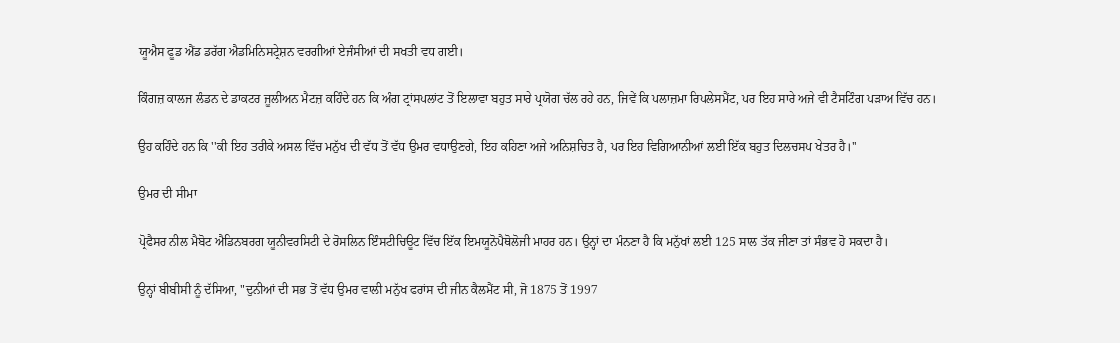ਯੂਐਸ ਫੂਡ ਐਂਡ ਡਰੱਗ ਐਡਮਿਨਿਸਟ੍ਰੇਸ਼ਨ ਵਰਗੀਆਂ ਏਜੰਸੀਆਂ ਦੀ ਸਖਤੀ ਵਧ ਗਈ।

ਕਿੰਗਜ਼ ਕਾਲਜ ਲੰਡਨ ਦੇ ਡਾਕਟਰ ਜੂਲੀਅਨ ਮੈਟਜ਼ ਕਹਿੰਦੇ ਹਨ ਕਿ ਅੰਗ ਟ੍ਰਾਂਸਪਲਾਂਟ ਤੋਂ ਇਲਾਵਾ ਬਹੁਤ ਸਾਰੇ ਪ੍ਰਯੋਗ ਚੱਲ ਰਹੇ ਹਨ, ਜਿਵੇਂ ਕਿ ਪਲਾਜ਼ਮਾ ਰਿਪਲੇਸਮੈਂਟ, ਪਰ ਇਹ ਸਾਰੇ ਅਜੇ ਵੀ ਟੈਸਟਿੰਗ ਪੜਾਅ ਵਿੱਚ ਹਨ।

ਉਹ ਕਹਿੰਦੇ ਹਨ ਕਿ ''ਕੀ ਇਹ ਤਰੀਕੇ ਅਸਲ ਵਿੱਚ ਮਨੁੱਖ ਦੀ ਵੱਧ ਤੋਂ ਵੱਧ ਉਮਰ ਵਧਾਉਣਗੇ, ਇਹ ਕਹਿਣਾ ਅਜੇ ਅਨਿਸ਼ਚਿਤ ਹੈ, ਪਰ ਇਹ ਵਿਗਿਆਨੀਆਂ ਲਈ ਇੱਕ ਬਹੁਤ ਦਿਲਚਸਪ ਖੇਤਰ ਹੈ।''

ਉਮਰ ਦੀ ਸੀਮਾ

ਪ੍ਰੋਫੈਸਰ ਨੀਲ ਮੈਬੋਟ ਐਡਿਨਬਰਗ ਯੂਨੀਵਰਸਿਟੀ ਦੇ ਰੋਸਲਿਨ ਇੰਸਟੀਚਿਊਟ ਵਿੱਚ ਇੱਕ ਇਮਯੂਨੋਪੈਥੋਲੋਜੀ ਮਾਹਰ ਹਨ। ਉਨ੍ਹਾਂ ਦਾ ਮੰਨਣਾ ਹੈ ਕਿ ਮਨੁੱਖਾਂ ਲਈ 125 ਸਾਲ ਤੱਕ ਜੀਣਾ ਤਾਂ ਸੰਭਵ ਹੋ ਸਕਦਾ ਹੈ।

ਉਨ੍ਹਾਂ ਬੀਬੀਸੀ ਨੂੰ ਦੱਸਿਆ, "ਦੁਨੀਆਂ ਦੀ ਸਭ ਤੋਂ ਵੱਧ ਉਮਰ ਵਾਲੀ ਮਨੁੱਖ ਫਰਾਂਸ ਦੀ ਜੀਨ ਕੈਲਮੈਂਟ ਸੀ, ਜੋ 1875 ਤੋਂ 1997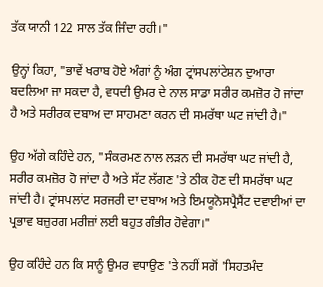ਤੱਕ ਯਾਨੀ 122 ਸਾਲ ਤੱਕ ਜਿੰਦਾ ਰਹੀ।"

ਉਨ੍ਹਾਂ ਕਿਹਾ, "ਭਾਵੇਂ ਖਰਾਬ ਹੋਏ ਅੰਗਾਂ ਨੂੰ ਅੰਗ ਟ੍ਰਾਂਸਪਲਾਂਟੇਸ਼ਨ ਦੁਆਰਾ ਬਦਲਿਆ ਜਾ ਸਕਦਾ ਹੈ, ਵਧਦੀ ਉਮਰ ਦੇ ਨਾਲ ਸਾਡਾ ਸਰੀਰ ਕਮਜ਼ੋਰ ਹੋ ਜਾਂਦਾ ਹੈ ਅਤੇ ਸਰੀਰਕ ਦਬਾਅ ਦਾ ਸਾਹਮਣਾ ਕਰਨ ਦੀ ਸਮਰੱਥਾ ਘਟ ਜਾਂਦੀ ਹੈ।"

ਉਹ ਅੱਗੇ ਕਹਿੰਦੇ ਹਨ, "ਸੰਕਰਮਣ ਨਾਲ ਲੜਨ ਦੀ ਸਮਰੱਥਾ ਘਟ ਜਾਂਦੀ ਹੈ, ਸਰੀਰ ਕਮਜ਼ੋਰ ਹੋ ਜਾਂਦਾ ਹੈ ਅਤੇ ਸੱਟ ਲੱਗਣ 'ਤੇ ਠੀਕ ਹੋਣ ਦੀ ਸਮਰੱਥਾ ਘਟ ਜਾਂਦੀ ਹੈ। ਟ੍ਰਾਂਸਪਲਾਂਟ ਸਰਜਰੀ ਦਾ ਦਬਾਅ ਅਤੇ ਇਮਯੂਨੋਸਪ੍ਰੈਸੈਂਟ ਦਵਾਈਆਂ ਦਾ ਪ੍ਰਭਾਵ ਬਜ਼ੁਰਗ ਮਰੀਜ਼ਾਂ ਲਈ ਬਹੁਤ ਗੰਭੀਰ ਹੋਵੇਗਾ।"

ਉਹ ਕਹਿੰਦੇ ਹਨ ਕਿ ਸਾਨੂੰ ਉਮਰ ਵਧਾਉਣ 'ਤੇ ਨਹੀਂ ਸਗੋਂ 'ਸਿਹਤਮੰਦ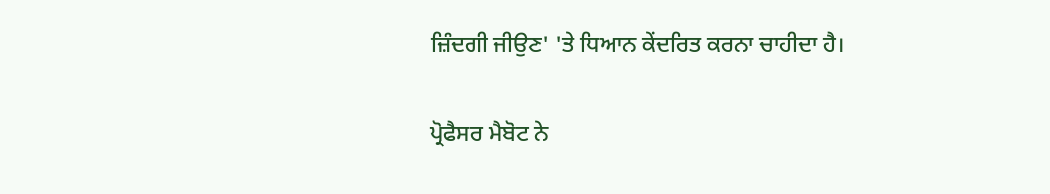ਜ਼ਿੰਦਗੀ ਜੀਉਣ' 'ਤੇ ਧਿਆਨ ਕੇਂਦਰਿਤ ਕਰਨਾ ਚਾਹੀਦਾ ਹੈ।

ਪ੍ਰੋਫੈਸਰ ਮੈਬੋਟ ਨੇ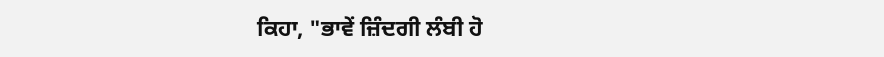ਕਿਹਾ, "ਭਾਵੇਂ ਜ਼ਿੰਦਗੀ ਲੰਬੀ ਹੋ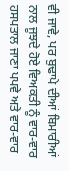ਵੀ ਜਾਵੇ, ਪਰ ਬੁਢਾਪੇ ਦੀਆਂ ਬਿਮਾਰੀਆਂ ਨਾਲ ਜੂਝਦੇ ਹੋਏ ਵਿਅਕਤੀ ਨੂੰ ਵਾਰ-ਵਾਰ ਹਸਪਤਾਲ ਜਾਣਾ ਪਪਵੇ ਅਤੇ ਵਾਰ-ਵਾਰ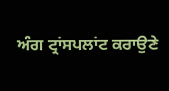ਅੰਗ ਟ੍ਰਾਂਸਪਲਾਂਟ ਕਰਾਉਣੇ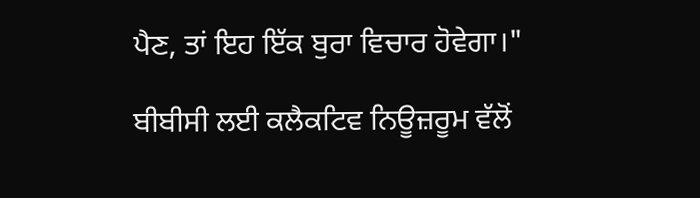ਪੈਣ, ਤਾਂ ਇਹ ਇੱਕ ਬੁਰਾ ਵਿਚਾਰ ਹੋਵੇਗਾ।"

ਬੀਬੀਸੀ ਲਈ ਕਲੈਕਟਿਵ ਨਿਊਜ਼ਰੂਮ ਵੱਲੋਂ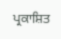ਪ੍ਰਕਾਸ਼ਿਤ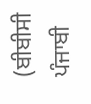(ਬੀਬੀਸੀ ਪੰਜਾਬੀ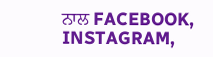ਨਾਲ FACEBOOK, INSTAGRAM,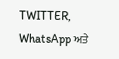TWITTER, WhatsApp ਅਤੇ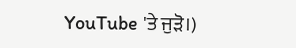YouTube 'ਤੇ ਜੁੜੋ।)